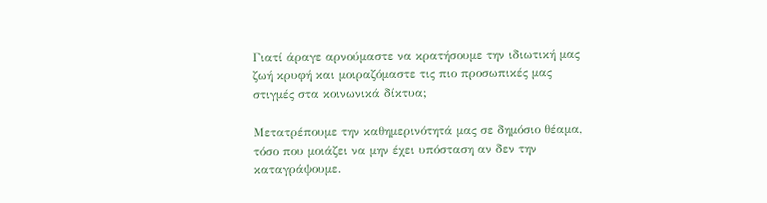Γιατί άραγε αρνούμαστε να κρατήσουμε την ιδιωτική μας ζωή κρυφή και μοιραζόμαστε τις πιο προσωπικές μας στιγμές στα κοινωνικά δίκτυα;

Μετατρέπουμε την καθημερινότητά μας σε δημόσιο θέαμα, τόσο που μοιάζει να μην έχει υπόσταση αν δεν την καταγράψουμε.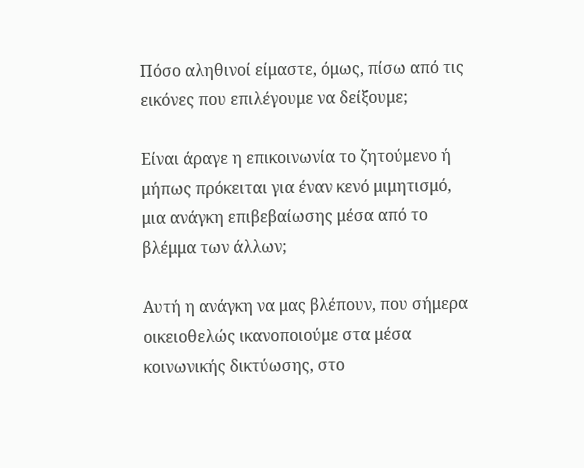Πόσο αληθινοί είμαστε, όμως, πίσω από τις εικόνες που επιλέγουμε να δείξουμε;

Είναι άραγε η επικοινωνία το ζητούμενο ή μήπως πρόκειται για έναν κενό μιμητισμό, μια ανάγκη επιβεβαίωσης μέσα από το βλέμμα των άλλων;

Αυτή η ανάγκη να μας βλέπουν, που σήμερα οικειοθελώς ικανοποιούμε στα μέσα κοινωνικής δικτύωσης, στο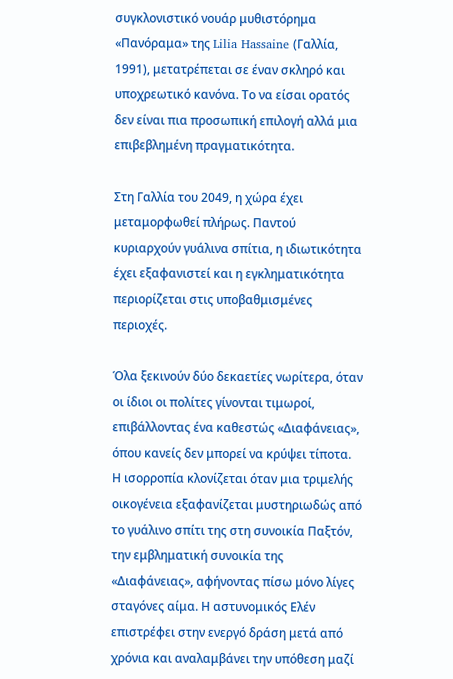συγκλονιστικό νουάρ μυθιστόρημα «Πανόραμα» της Lilia Hassaine (Γαλλία, 1991), μετατρέπεται σε έναν σκληρό και υποχρεωτικό κανόνα. Το να είσαι ορατός δεν είναι πια προσωπική επιλογή αλλά μια επιβεβλημένη πραγματικότητα.

Στη Γαλλία του 2049, η χώρα έχει μεταμορφωθεί πλήρως. Παντού κυριαρχούν γυάλινα σπίτια, η ιδιωτικότητα έχει εξαφανιστεί και η εγκληματικότητα περιορίζεται στις υποβαθμισμένες περιοχές.

Όλα ξεκινούν δύο δεκαετίες νωρίτερα, όταν οι ίδιοι οι πολίτες γίνονται τιμωροί, επιβάλλοντας ένα καθεστώς «Διαφάνειας», όπου κανείς δεν μπορεί να κρύψει τίποτα. Η ισορροπία κλονίζεται όταν μια τριμελής οικογένεια εξαφανίζεται μυστηριωδώς από το γυάλινο σπίτι της στη συνοικία Παξτόν, την εμβληματική συνοικία της «Διαφάνειας», αφήνοντας πίσω μόνο λίγες σταγόνες αίμα. Η αστυνομικός Ελέν επιστρέφει στην ενεργό δράση μετά από χρόνια και αναλαμβάνει την υπόθεση μαζί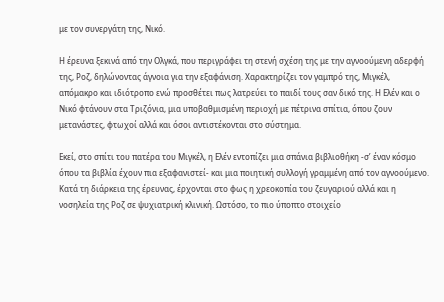με τον συνεργάτη της, Νικό.

Η έρευνα ξεκινά από την Ολγκά, που περιγράφει τη στενή σχέση της με την αγνοούμενη αδερφή της, Ροζ, δηλώνοντας άγνοια για την εξαφάνιση. Χαρακτηρίζει τον γαμπρό της, Μιγκέλ, απόμακρο και ιδιότροπο ενώ προσθέτει πως λατρεύει το παιδί τους σαν δικό της. Η Ελέν και ο Νικό φτάνουν στα Τριζόνια, μια υποβαθμισμένη περιοχή με πέτρινα σπίτια, όπου ζουν μετανάστες, φτωχοί αλλά και όσοι αντιστέκονται στο σύστημα.

Εκεί, στο σπίτι του πατέρα του Μιγκέλ, η Ελέν εντοπίζει μια σπάνια βιβλιοθήκη -σ’ έναν κόσμο όπου τα βιβλία έχουν πια εξαφανιστεί- και μια ποιητική συλλογή γραμμένη από τον αγνοούμενο. Κατά τη διάρκεια της έρευνας, έρχονται στο φως η χρεοκοπία του ζευγαριού αλλά και η νοσηλεία της Ροζ σε ψυχιατρική κλινική. Ωστόσο, το πιο ύποπτο στοιχείο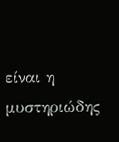είναι η μυστηριώδης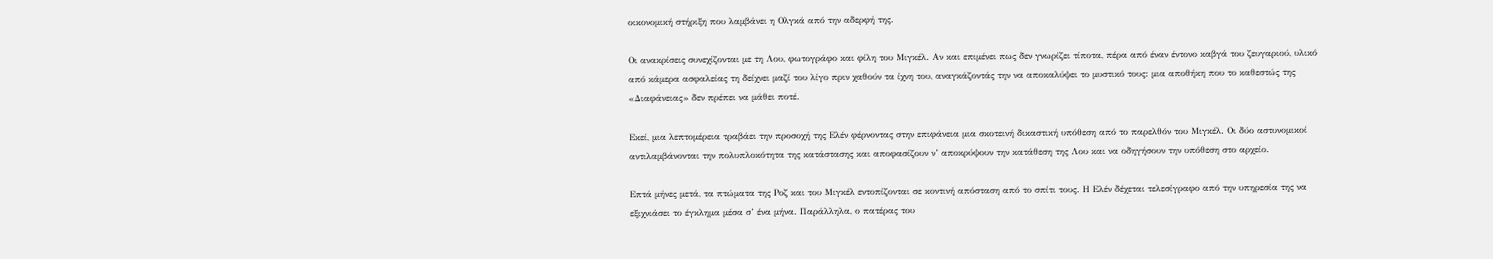οικονομική στήριξη που λαμβάνει η Ολγκά από την αδερφή της.

Οι ανακρίσεις συνεχίζονται με τη Λου, φωτογράφο και φίλη του Μιγκέλ. Αν και επιμένει πως δεν γνωρίζει τίποτα, πέρα από έναν έντονο καβγά του ζευγαριού, υλικό από κάμερα ασφαλείας τη δείχνει μαζί του λίγο πριν χαθούν τα ίχνη του, αναγκάζοντάς την να αποκαλύψει το μυστικό τους: μια αποθήκη που το καθεστώς της «Διαφάνειας» δεν πρέπει να μάθει ποτέ.

Εκεί, μια λεπτομέρεια τραβάει την προσοχή της Ελέν φέρνοντας στην επιφάνεια μια σκοτεινή δικαστική υπόθεση από το παρελθόν του Μιγκέλ. Οι δύο αστυνομικοί αντιλαμβάνονται την πολυπλοκότητα της κατάστασης και αποφασίζουν ν’ αποκρύψουν την κατάθεση της Λου και να οδηγήσουν την υπόθεση στο αρχείο.

Επτά μήνες μετά, τα πτώματα της Ροζ και του Μιγκέλ εντοπίζονται σε κοντινή απόσταση από το σπίτι τους. Η Ελέν δέχεται τελεσίγραφο από την υπηρεσία της να εξιχνιάσει το έγκλημα μέσα σ’ ένα μήνα. Παράλληλα, ο πατέρας του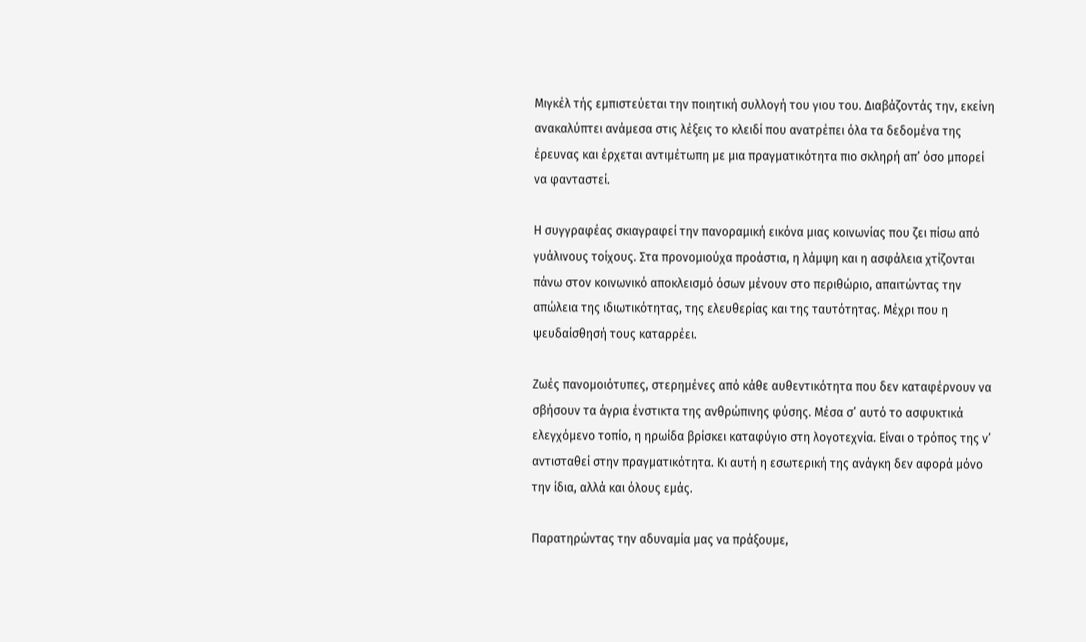Μιγκέλ τής εμπιστεύεται την ποιητική συλλογή του γιου του. Διαβάζοντάς την, εκείνη ανακαλύπτει ανάμεσα στις λέξεις το κλειδί που ανατρέπει όλα τα δεδομένα της έρευνας και έρχεται αντιμέτωπη με μια πραγματικότητα πιο σκληρή απ’ όσο μπορεί να φανταστεί.

Η συγγραφέας σκιαγραφεί την πανοραμική εικόνα μιας κοινωνίας που ζει πίσω από γυάλινους τοίχους. Στα προνομιούχα προάστια, η λάμψη και η ασφάλεια χτίζονται πάνω στον κοινωνικό αποκλεισμό όσων μένουν στο περιθώριο, απαιτώντας την απώλεια της ιδιωτικότητας, της ελευθερίας και της ταυτότητας. Μέχρι που η ψευδαίσθησή τους καταρρέει.

Ζωές πανομοιότυπες, στερημένες από κάθε αυθεντικότητα που δεν καταφέρνουν να σβήσουν τα άγρια ένστικτα της ανθρώπινης φύσης. Μέσα σ’ αυτό το ασφυκτικά ελεγχόμενο τοπίο, η ηρωίδα βρίσκει καταφύγιο στη λογοτεχνία. Είναι ο τρόπος της ν’ αντισταθεί στην πραγματικότητα. Κι αυτή η εσωτερική της ανάγκη δεν αφορά μόνο την ίδια, αλλά και όλους εμάς.

Παρατηρώντας την αδυναμία μας να πράξουμε,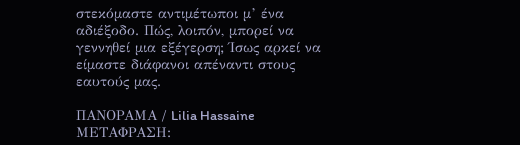στεκόμαστε αντιμέτωποι μ’ ένα αδιέξοδο. Πώς, λοιπόν, μπορεί να γεννηθεί μια εξέγερση; Ίσως αρκεί να είμαστε διάφανοι απέναντι στους εαυτούς μας.

ΠΑΝΟΡΑΜΑ / Lilia Hassaine
ΜΕΤΑΦΡΑΣΗ: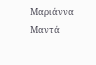Μαριάννα Μαντά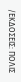/ΕΚΔΟΣΕΙΣ: ΠΟΛΙΣ